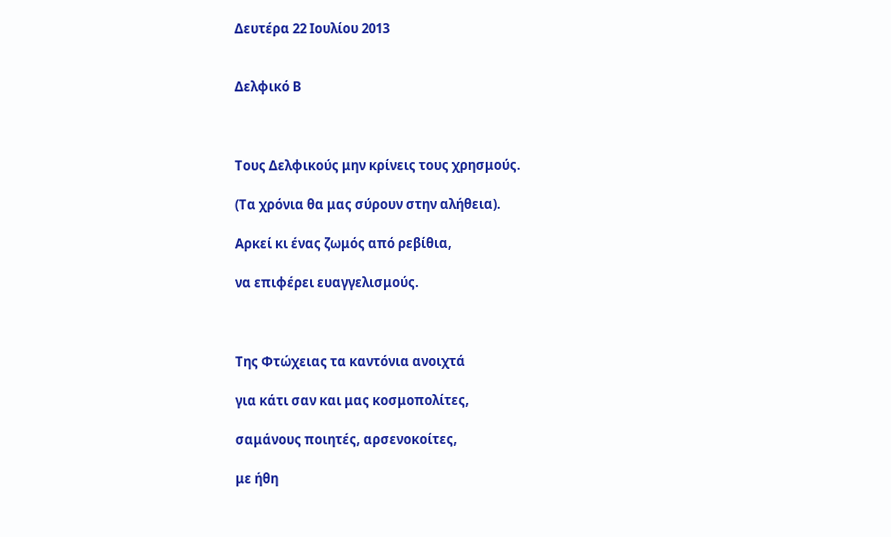Δευτέρα 22 Ιουλίου 2013


Δελφικό Β



Τους Δελφικούς μην κρίνεις τους χρησμούς.

(Τα χρόνια θα μας σύρουν στην αλήθεια).

Αρκεί κι ένας ζωμός από ρεβίθια,

να επιφέρει ευαγγελισμούς.



Της Φτώχειας τα καντόνια ανοιχτά

για κάτι σαν και μας κοσμοπολίτες,

σαμάνους ποιητές, αρσενοκοίτες,

με ήθη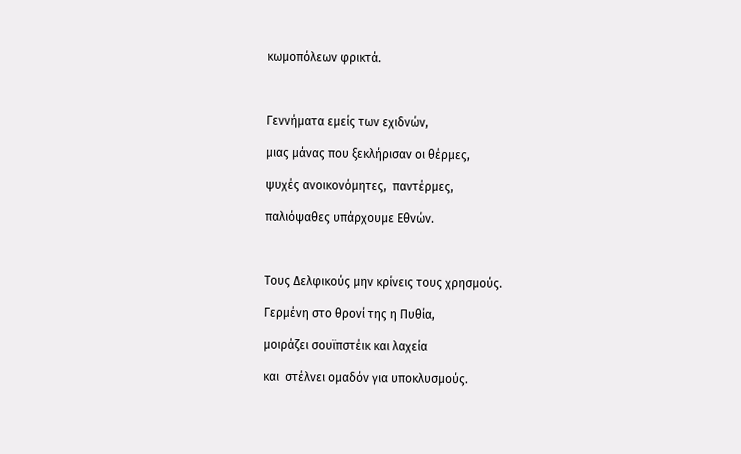κωμοπόλεων φρικτά.



Γεννήματα εμείς των εχιδνών,

μιας μάνας που ξεκλήρισαν οι θέρμες,

ψυχές ανοικονόμητες,  παντέρμες,

παλιόψαθες υπάρχουμε Εθνών.



Τους Δελφικούς μην κρίνεις τους χρησμούς.

Γερμένη στο θρονί της η Πυθία,

μοιράζει σουϊπστέικ και λαχεία

και  στέλνει ομαδόν για υποκλυσμούς.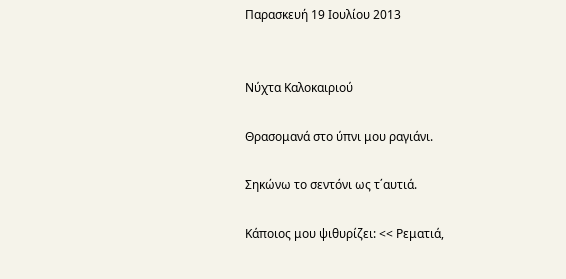Παρασκευή 19 Ιουλίου 2013


Νύχτα Καλοκαιριού

Θρασομανά στο ύπνι μου ραγιάνι.

Σηκώνω το σεντόνι ως τ΄αυτιά.

Κάποιος μου ψιθυρίζει: << Ρεματιά,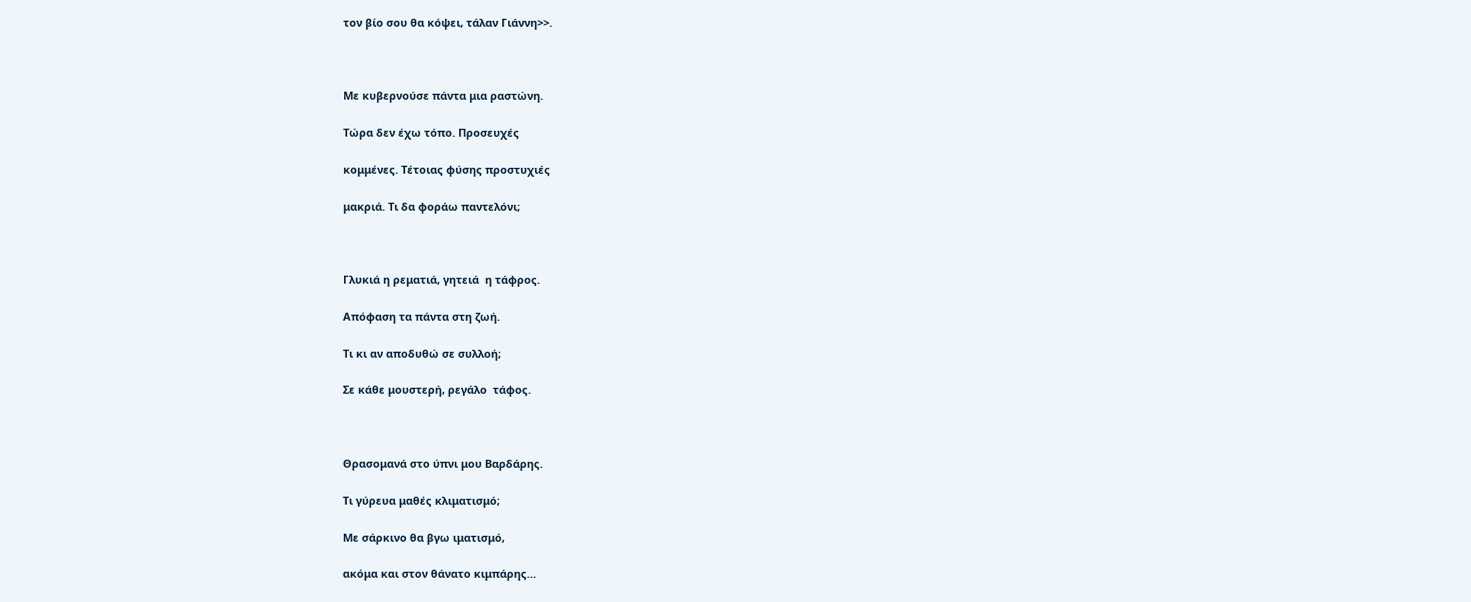τον βίο σου θα κόψει, τάλαν Γιάννη>>.



Με κυβερνούσε πάντα μια ραστώνη.

Τώρα δεν έχω τόπο. Προσευχές

κομμένες. Τέτοιας φύσης προστυχιές

μακριά. Τι δα φοράω παντελόνι;



Γλυκιά η ρεματιά, γητειά  η τάφρος.

Απόφαση τα πάντα στη ζωή.

Τι κι αν αποδυθώ σε συλλοή;

Σε κάθε μουστερή, ρεγάλο  τάφος.



Θρασομανά στο ύπνι μου Βαρδάρης.

Τι γύρευα μαθές κλιματισμό;

Με σάρκινο θα βγω ιματισμό,

ακόμα και στον θάνατο κιμπάρης…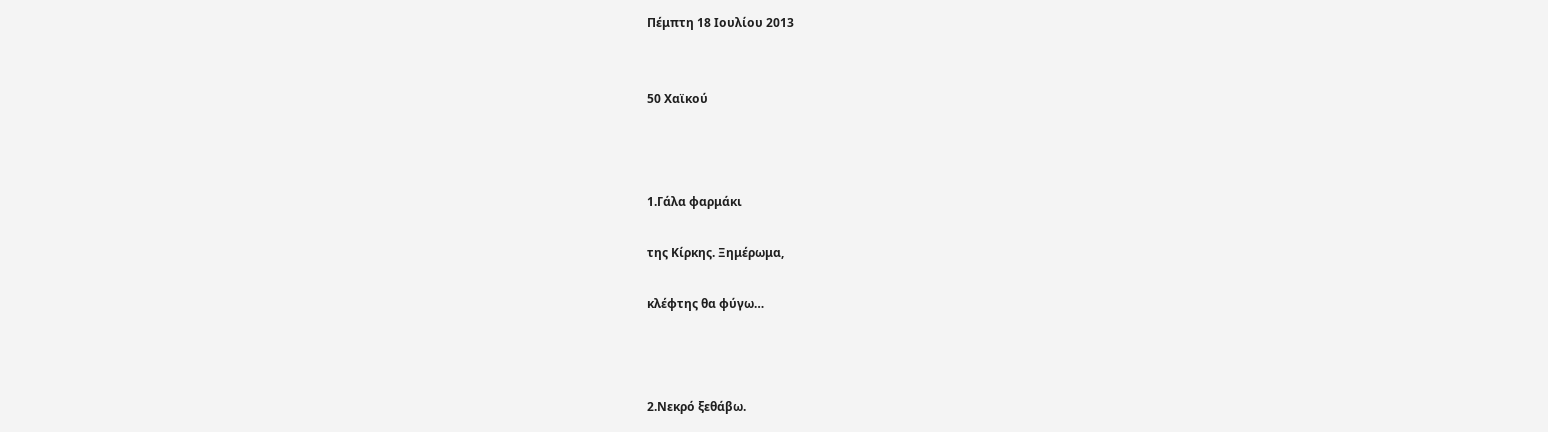Πέμπτη 18 Ιουλίου 2013


50 Χαϊκού



1.Γάλα φαρμάκι

της Κίρκης. Ξημέρωμα,

κλέφτης θα φύγω…



2.Νεκρό ξεθάβω.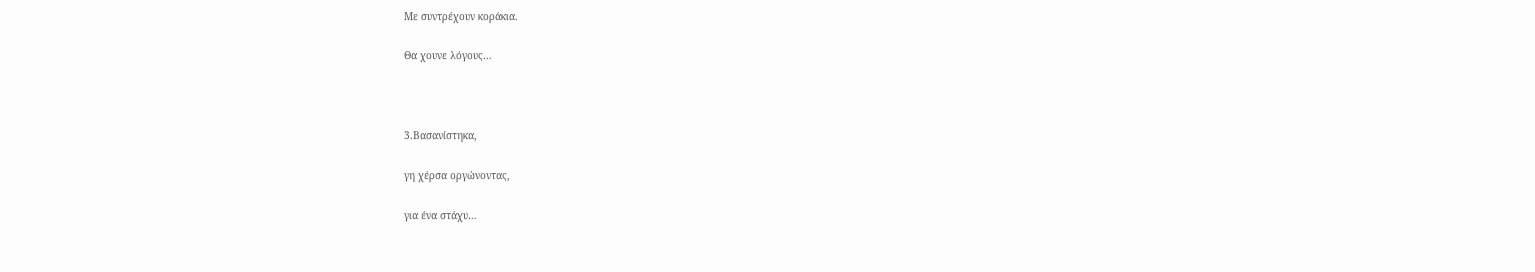Με συντρέχουν κοράκια.

Θα χουνε λόγους…



3.Βασανίστηκα,

γη χέρσα οργώνοντας,

για ένα στάχυ…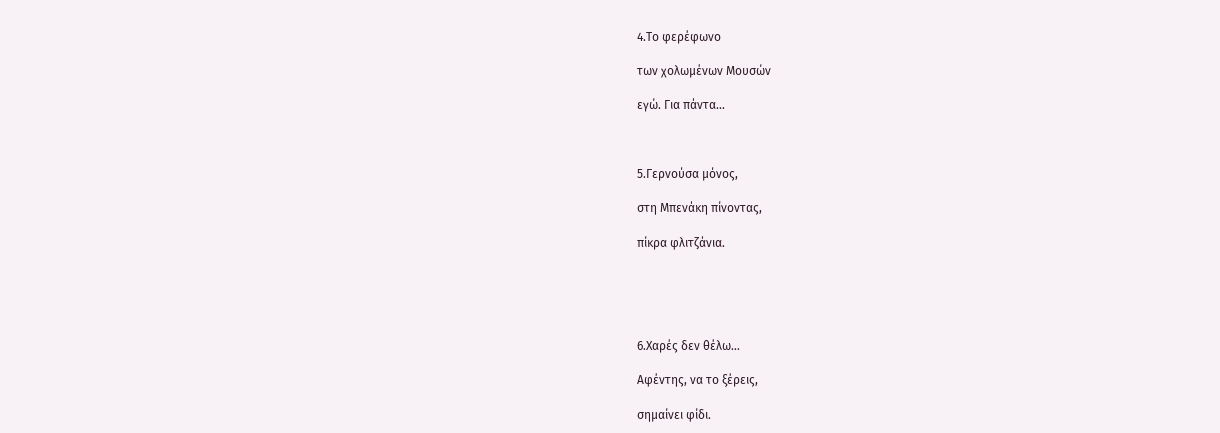4.Το φερέφωνο

των χολωμένων Μουσών

εγώ. Για πάντα…



5.Γερνούσα μόνος,

στη Μπενάκη πίνοντας,

πίκρα φλιτζάνια.





6.Χαρές δεν θέλω…

Αφέντης, να το ξέρεις,

σημαίνει φίδι.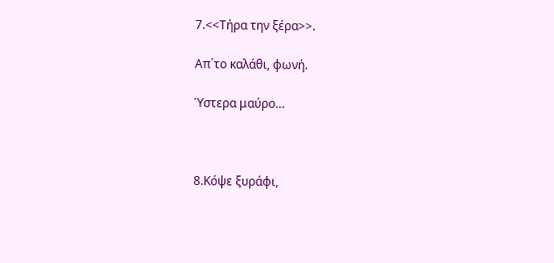7.<<Τήρα την ξέρα>>.

Απ΄το καλάθι, φωνή.

Ύστερα μαύρο…



8.Κόψε ξυράφι,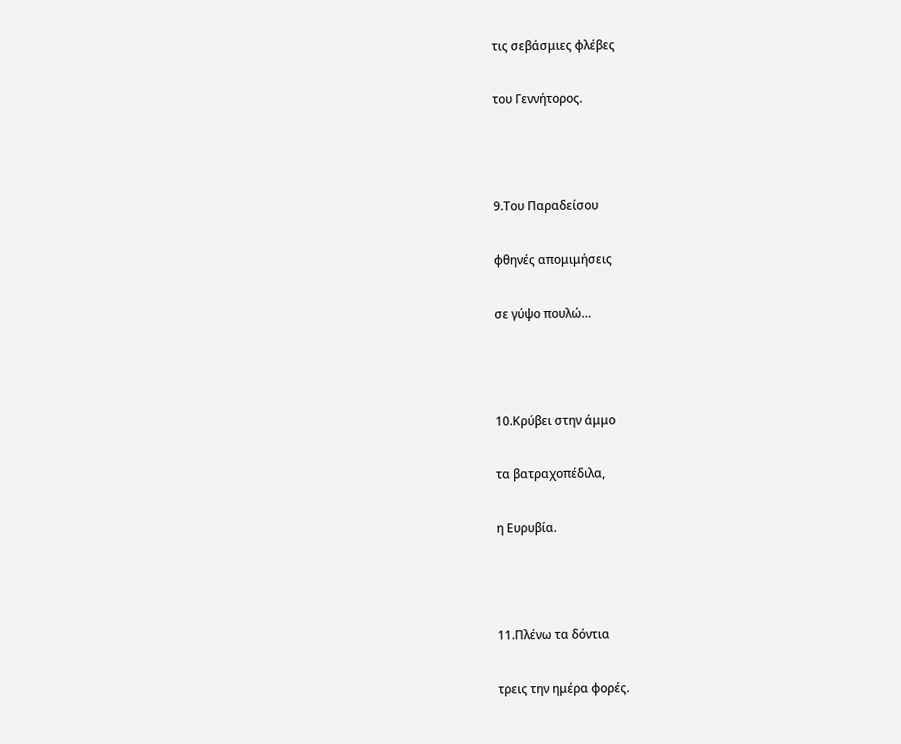τις σεβάσμιες φλέβες

του Γεννήτορος.



9.Του Παραδείσου

φθηνές απομιμήσεις

σε γύψο πουλώ…



10.Κρύβει στην άμμο

τα βατραχοπέδιλα,

η Ευρυβία.



11.Πλένω τα δόντια

τρεις την ημέρα φορές.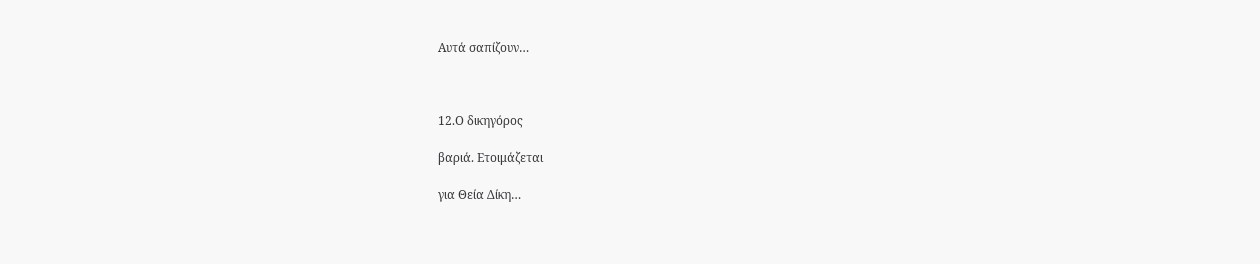Αυτά σαπίζουν…



12.Ο δικηγόρος

βαριά. Ετοιμάζεται

για Θεία Δίκη…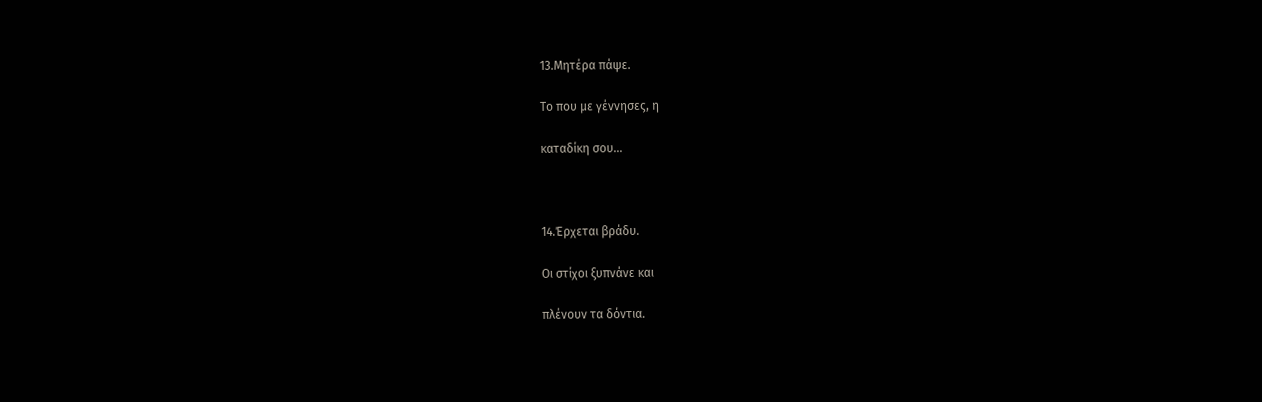13.Μητέρα πάψε.

Το που με γέννησες, η

καταδίκη σου…



14.Έρχεται βράδυ.

Οι στίχοι ξυπνάνε και

πλένουν τα δόντια.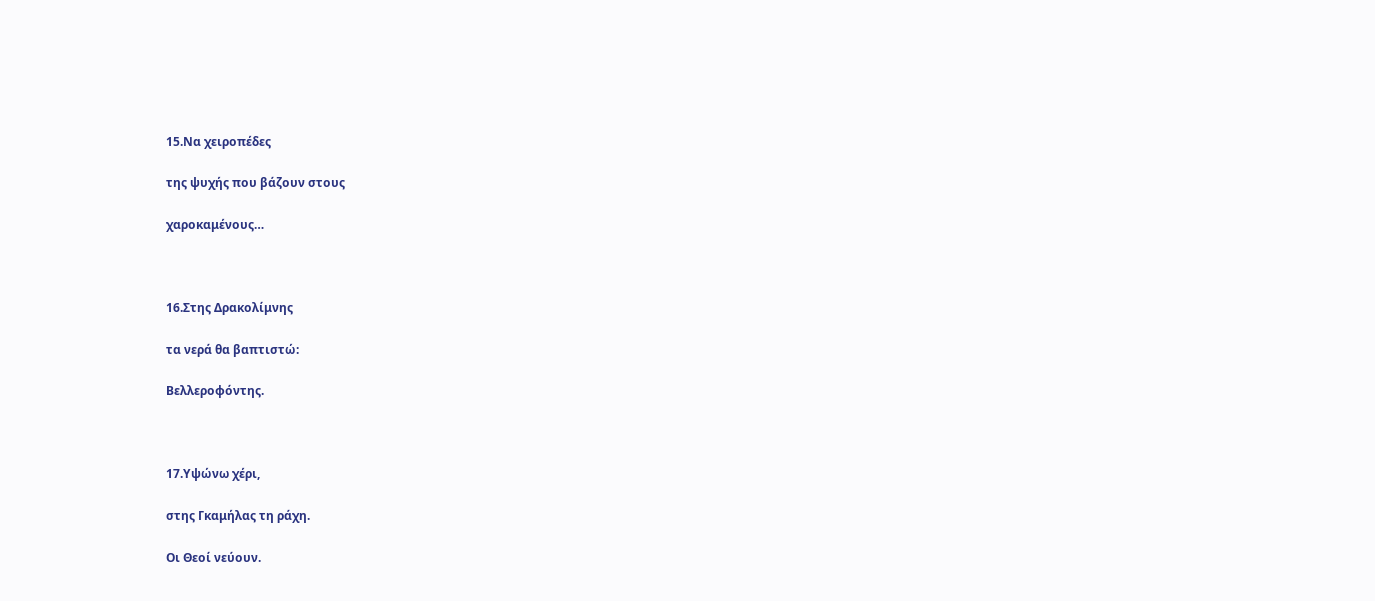15.Να χειροπέδες

της ψυχής που βάζουν στους

χαροκαμένους…



16.Στης Δρακολίμνης

τα νερά θα βαπτιστώ:

Βελλεροφόντης.



17.Υψώνω χέρι,

στης Γκαμήλας τη ράχη.

Οι Θεοί νεύουν.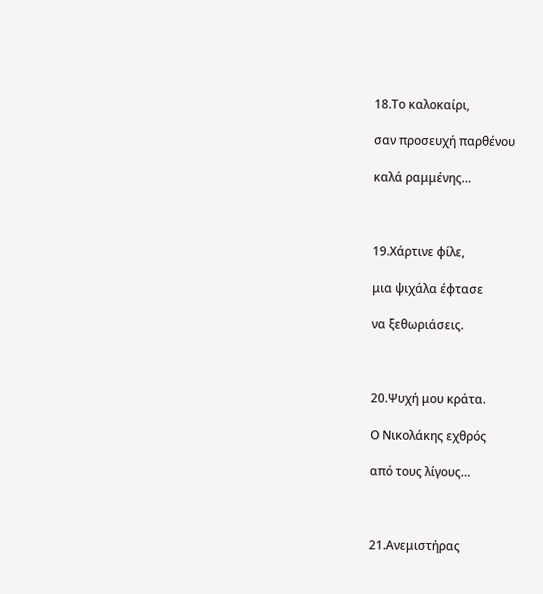18.Το καλοκαίρι,

σαν προσευχή παρθένου

καλά ραμμένης…



19.Χάρτινε φίλε,

μια ψιχάλα έφτασε

να ξεθωριάσεις.



20.Ψυχή μου κράτα.

Ο Νικολάκης εχθρός

από τους λίγους…



21.Ανεμιστήρας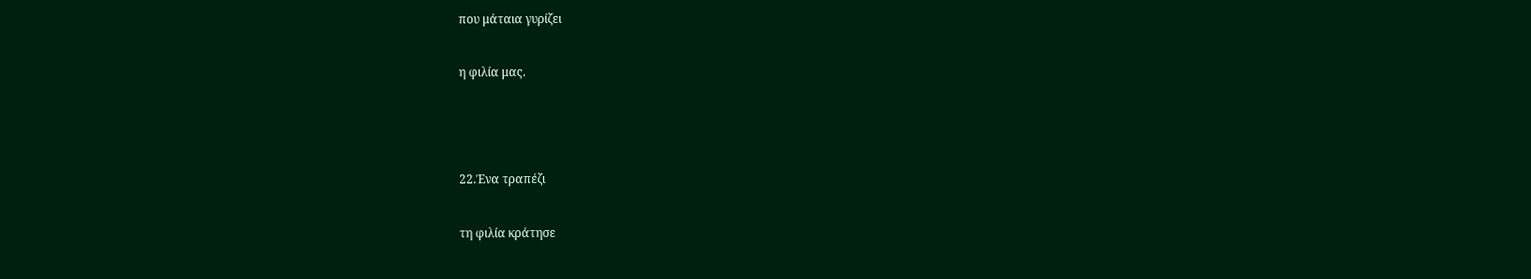που μάταια γυρίζει

η φιλία μας.



22.Ένα τραπέζι

τη φιλία κράτησε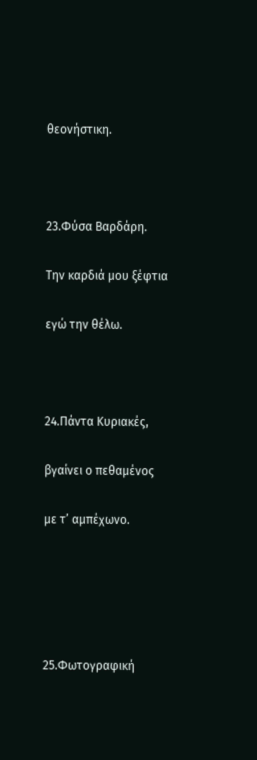θεονήστικη.



23.Φύσα Βαρδάρη.

Την καρδιά μου ξέφτια

εγώ την θέλω.



24.Πάντα Κυριακές,

βγαίνει ο πεθαμένος

με τ’ αμπέχωνο.





25.Φωτογραφική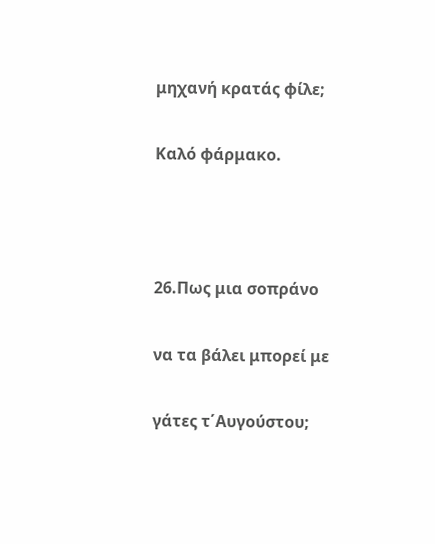μηχανή κρατάς φίλε;

Καλό φάρμακο.



26.Πως μια σοπράνο

να τα βάλει μπορεί με

γάτες τ΄Αυγούστου;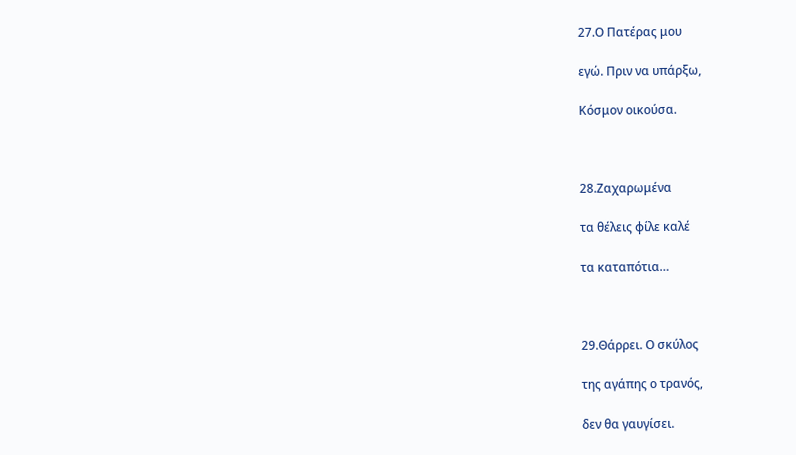27.Ο Πατέρας μου

εγώ. Πριν να υπάρξω,

Κόσμον οικούσα.



28.Ζαχαρωμένα

τα θέλεις φίλε καλέ

τα καταπότια…



29.Θάρρει. Ο σκύλος

της αγάπης ο τρανός,

δεν θα γαυγίσει.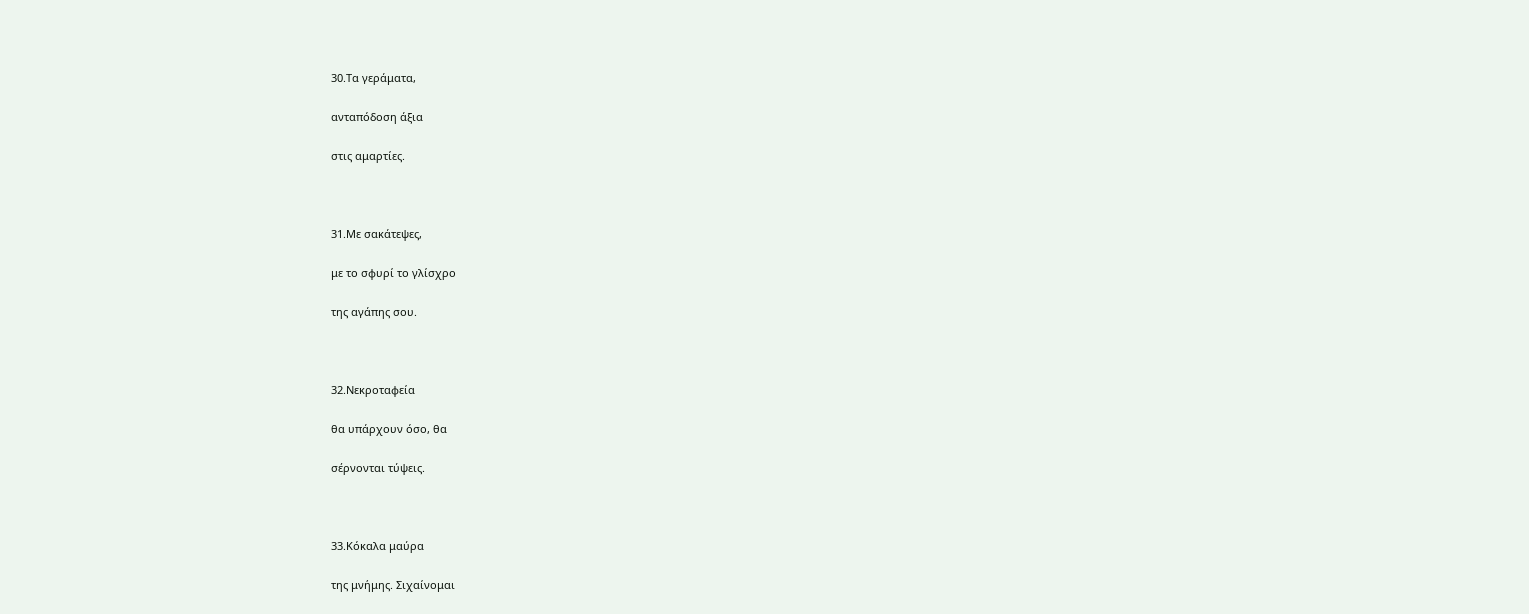30.Τα γεράματα,

ανταπόδοση άξια

στις αμαρτίες.



31.Με σακάτεψες,

με το σφυρί το γλίσχρο

της αγάπης σου.



32.Νεκροταφεία

θα υπάρχουν όσο, θα

σέρνονται τύψεις.



33.Κόκαλα μαύρα

της μνήμης. Σιχαίνομαι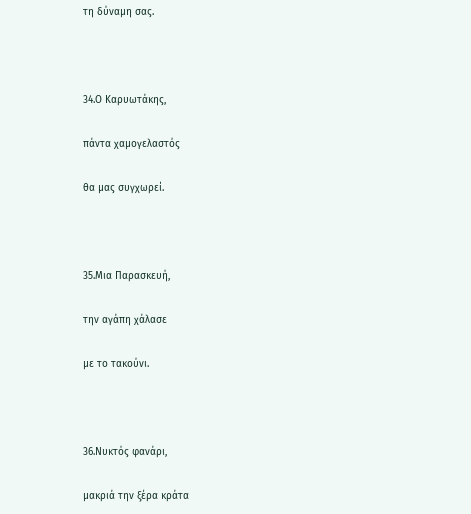τη δύναμη σας.



34.Ο Καρυωτάκης,

πάντα χαμογελαστός

θα μας συγχωρεί.



35.Μια Παρασκευή,

την αγάπη χάλασε

με το τακούνι.



36.Νυκτός φανάρι,

μακριά την ξέρα κράτα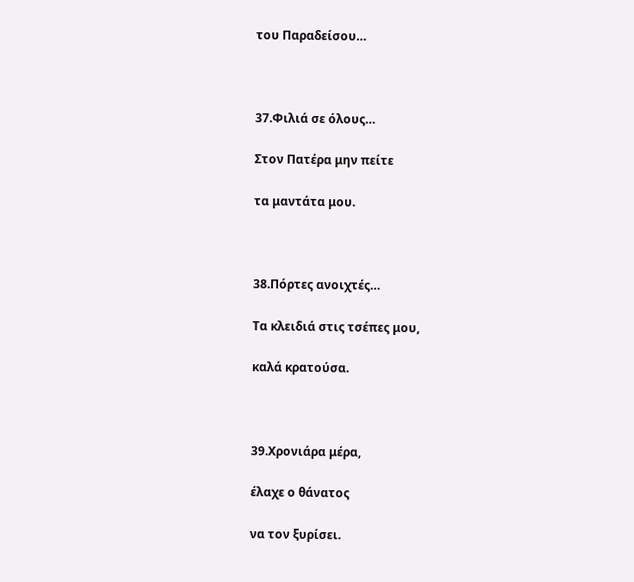του Παραδείσου…



37.Φιλιά σε όλους…

Στον Πατέρα μην πείτε

τα μαντάτα μου.



38.Πόρτες ανοιχτές…

Τα κλειδιά στις τσέπες μου,

καλά κρατούσα.



39.Χρονιάρα μέρα,

έλαχε ο θάνατος

να τον ξυρίσει.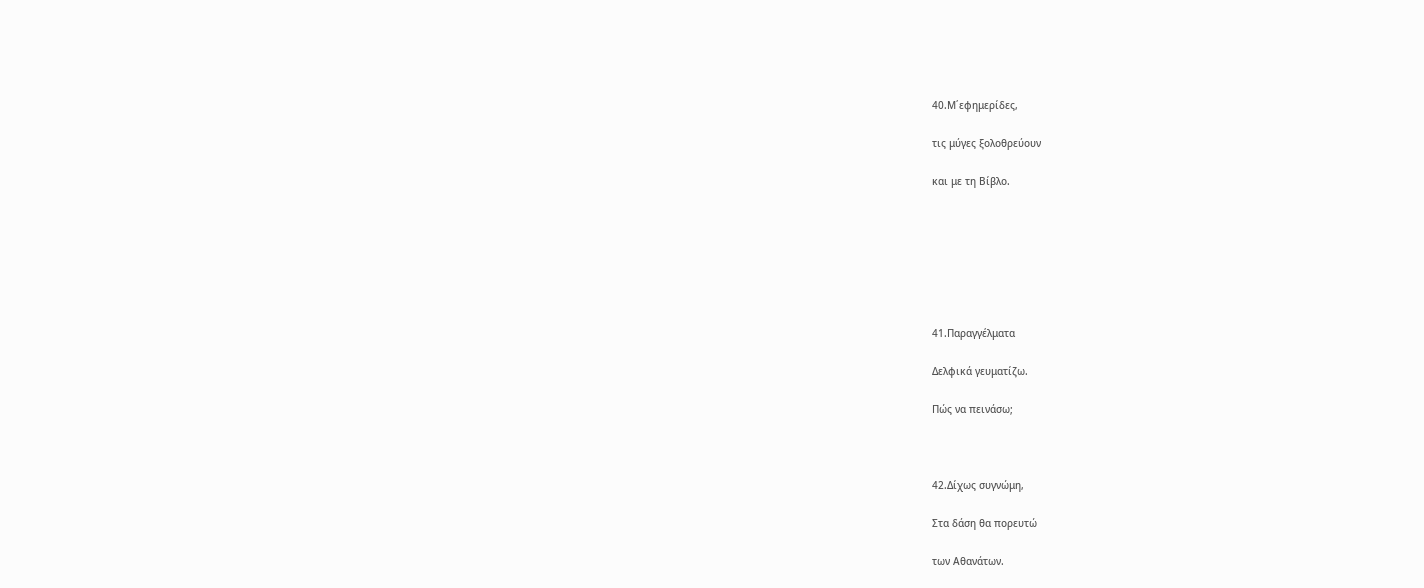40.Μ΄εφημερίδες,

τις μύγες ξολοθρεύουν

και με τη Βίβλο.







41.Παραγγέλματα

Δελφικά γευματίζω.

Πώς να πεινάσω;



42.Δίχως συγνώμη,

Στα δάση θα πορευτώ

των Αθανάτων.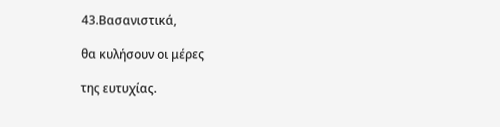43.Βασανιστικά,

θα κυλήσουν οι μέρες

της ευτυχίας.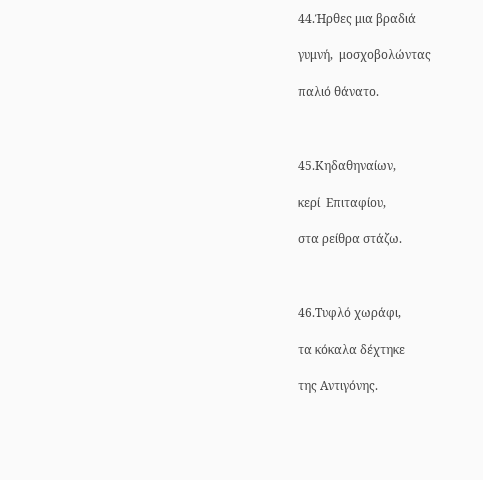44.Ήρθες μια βραδιά

γυμνή,  μοσχοβολώντας

παλιό θάνατο.



45.Κηδαθηναίων,

κερί  Επιταφίου,

στα ρείθρα στάζω.



46.Τυφλό χωράφι,

τα κόκαλα δέχτηκε

της Αντιγόνης.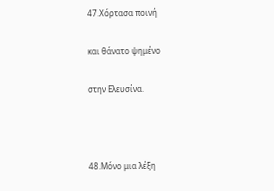47.Χόρτασα ποινή

και θάνατο ψημένο

στην Ελευσίνα.



48.Μόνο μια λέξη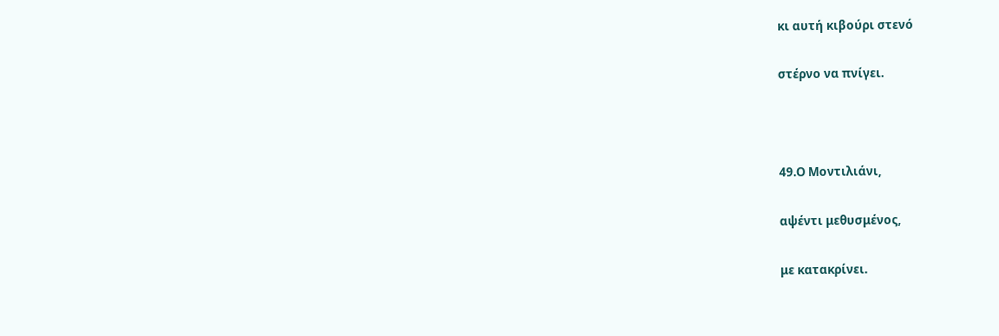κι αυτή κιβούρι στενό

στέρνο να πνίγει.



49.Ο Μοντιλιάνι,

αψέντι μεθυσμένος,

με κατακρίνει.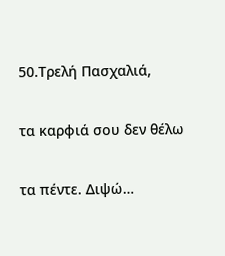50.Τρελή Πασχαλιά,

τα καρφιά σου δεν θέλω

τα πέντε. Διψώ…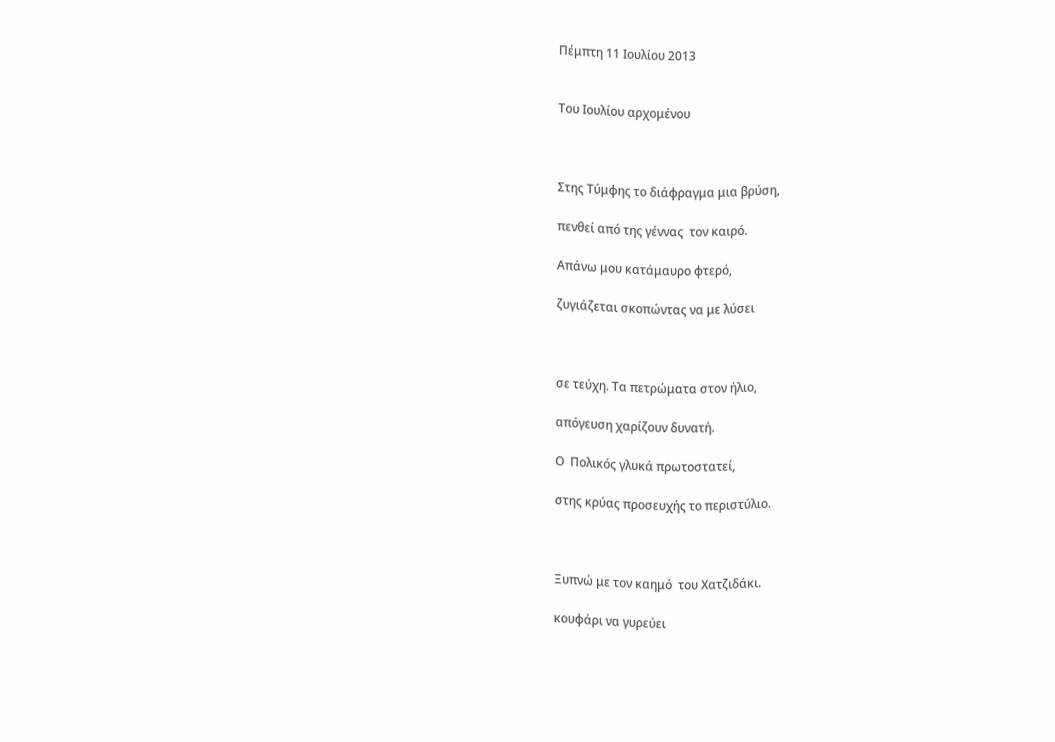Πέμπτη 11 Ιουλίου 2013


Του Ιουλίου αρχομένου



Στης Τύμφης το διάφραγμα μια βρύση,

πενθεί από της γέννας  τον καιρό.

Απάνω μου κατάμαυρο φτερό,

ζυγιάζεται σκοπώντας να με λύσει



σε τεύχη. Τα πετρώματα στον ήλιο,

απόγευση χαρίζουν δυνατή.

Ο  Πολικός γλυκά πρωτοστατεί,

στης κρύας προσευχής το περιστύλιο.



Ξυπνώ με τον καημό  του Χατζιδάκι.

κουφάρι να γυρεύει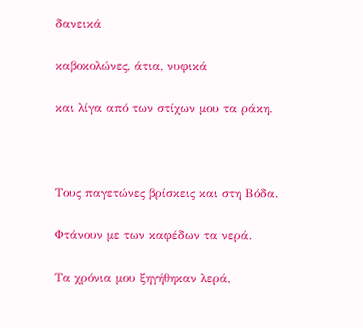δανεικά

καβοκολώνες, άτια, νυφικά

και λίγα από των στίχων μου τα ράκη.



Τους παγετώνες βρίσκεις και στη Βόδα.

Φτάνουν με των καφέδων τα νερά.

Τα χρόνια μου ξηγήθηκαν λερά,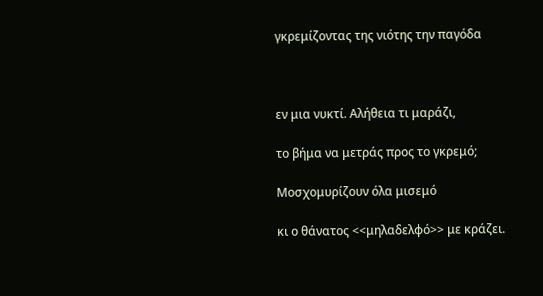γκρεμίζοντας της νιότης την παγόδα



εν μια νυκτί. Αλήθεια τι μαράζι,

το βήμα να μετράς προς το γκρεμό;

Μοσχομυρίζουν όλα μισεμό

κι ο θάνατος <<μηλαδελφό>> με κράζει.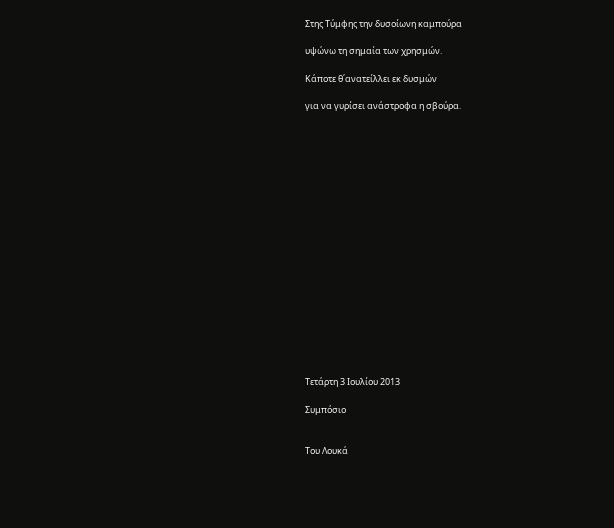Στης Τύμφης την δυσοίωνη καμπούρα

υψώνω τη σημαία των χρησμών.

Κάποτε θ΄ανατείλλει εκ δυσμών

για να γυρίσει ανάστροφα η σβούρα.



















Τετάρτη 3 Ιουλίου 2013

Συμπόσιο


Του Λουκά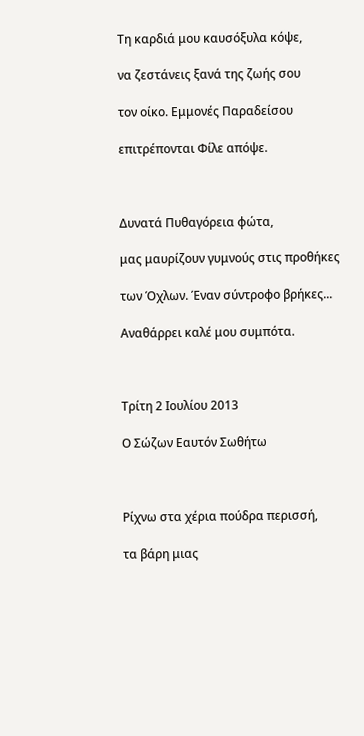Τη καρδιά μου καυσόξυλα κόψε,

να ζεστάνεις ξανά της ζωής σου

τον οίκο. Εμμονές Παραδείσου

επιτρέπονται Φίλε απόψε.



Δυνατά Πυθαγόρεια φώτα,

μας μαυρίζουν γυμνούς στις προθήκες

των Όχλων. Έναν σύντροφο βρήκες...

Αναθάρρει καλέ μου συμπότα.



Τρίτη 2 Ιουλίου 2013

Ο Σώζων Εαυτόν Σωθήτω



Ρίχνω στα χέρια πούδρα περισσή,

τα βάρη μιας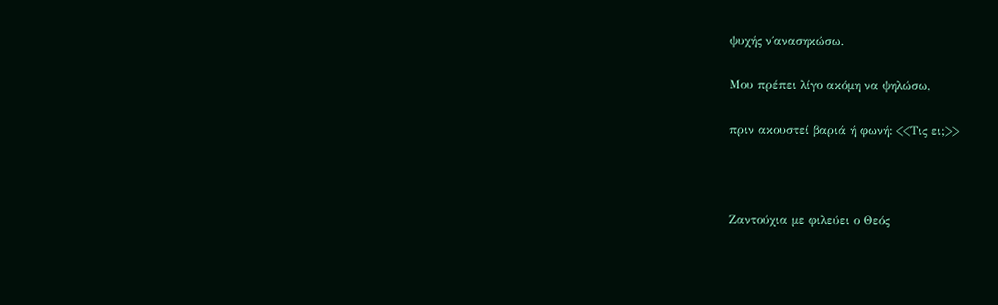ψυχής ν΄ανασηκώσω.

Μου πρέπει λίγο ακόμη να ψηλώσω,

πριν ακουστεί βαριά ή φωνή: <<Τις ει;>>



Ζαντούχια με φιλεύει ο Θεός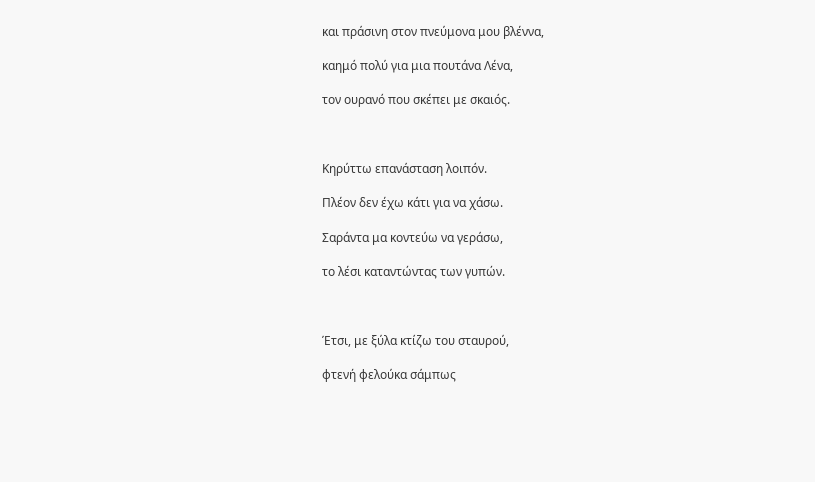και πράσινη στον πνεύμονα μου βλέννα,

καημό πολύ για μια πουτάνα Λένα,

τον ουρανό που σκέπει με σκαιός.



Κηρύττω επανάσταση λοιπόν.

Πλέον δεν έχω κάτι για να χάσω.

Σαράντα μα κοντεύω να γεράσω,

το λέσι καταντώντας των γυπών.



Έτσι, με ξύλα κτίζω του σταυρού,

φτενή φελούκα σάμπως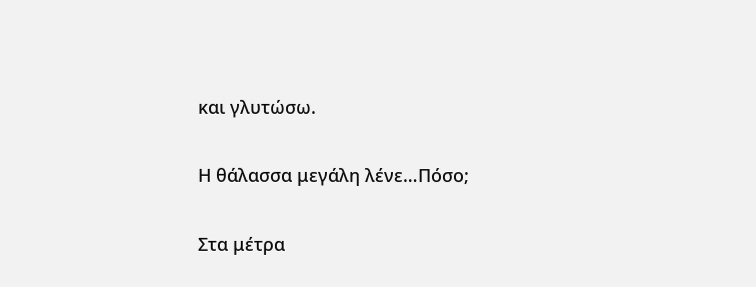και γλυτώσω.

Η θάλασσα μεγάλη λένε…Πόσο;

Στα μέτρα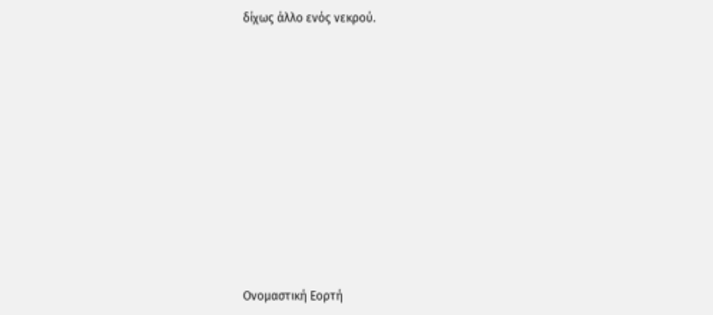δίχως άλλο ενός νεκρού.











Ονομαστική Εορτή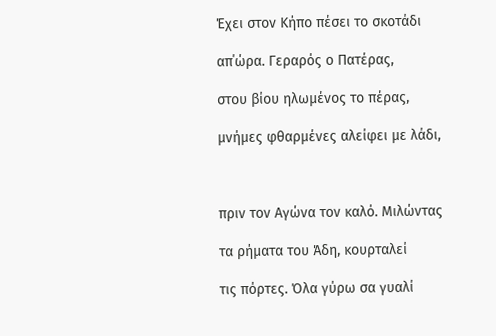Έχει στον Κήπο πέσει το σκοτάδι

απ΄ώρα. Γεραρός ο Πατέρας,

στου βίου ηλωμένος το πέρας,

μνήμες φθαρμένες αλείφει με λάδι,



πριν τον Αγώνα τον καλό. Μιλώντας

τα ρήματα του Άδη, κουρταλεί

τις πόρτες. Όλα γύρω σα γυαλί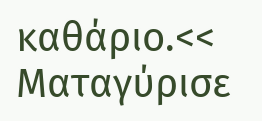καθάριο.<< Ματαγύρισε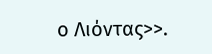ο Λιόντας>>.